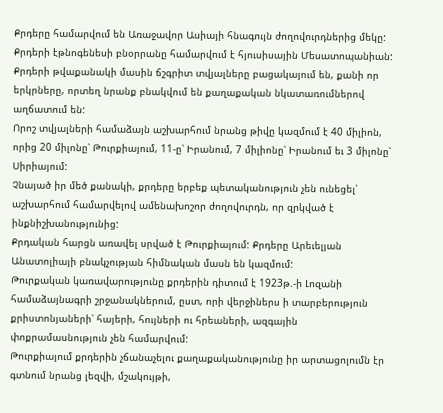Քրդերը համարվում են Առաջավոր Ասիայի հնագույն ժողովուրդներից մեկը: Քրդերի էթնոգենեսի բնօրրանը համարվում է հյուսիսային Մեսատոպանիան: Քրդերի թվաքանակի մասին ճշգրիտ տվյալները բացակայում են, քանի որ երկրները, որտեղ նրանք բնակվում են քաղաքական նկատառումներով աղճատում են:
Որոշ տվյալների համաձայն աշխարհում նրանց թիվը կազմում է 40 միլիոն, որից 20 միլոնը՝ Թուրքիայում, 11-ը՝ Իրանում, 7 միլիոնը՝ Իրանում եւ 3 միլոնը՝ Սիրիայում:
Չնայած իր մեծ քանակի, քրդերը երբեք պետականություն չեն ունեցել՝ աշխարհում համարվելով ամենախոշոր ժողովուրդն, որ զրկված է ինքնիշխանությունից:
Քրդական հարցն առավել սրված է Թուրքիայում: Քրդերը Արեւելյան Անատոլիայի բնակչության հիմնական մասն են կազմում:
Թուրքական կառավարությունը քրդերին դիտում է 1923թ.-ի Լոզանի համաձայնագրի շրջանակներում, ըստ, որի վերջիներս ի տարբերություն քրիստոնյաների՝ հայերի, հույների ու հրեաների, ազգային փոքրամասնություն չեն համարվում:
Թուրքիայում քրդերին չճանաչելու քաղաքականությունը իր արտացոլումն էր գտնում նրանց լեզվի, մշակույթի,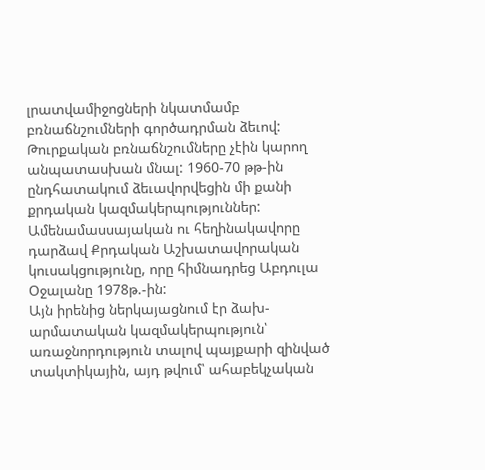լրատվամիջոցների նկատմամբ բռնաճնշումների գործադրման ձեւով:
Թուրքական բռնաճնշումները չէին կարող անպատասխան մնալ: 1960-70 թթ-ին ընդհատակում ձեւավորվեցին մի քանի քրդական կազմակերպություններ: Ամենամասսայական ու հեղինակավորը դարձավ Քրդական Աշխատավորական կուսակցությունը, որը հիմնադրեց Աբդուլա Օջալանը 1978թ.-ին:
Այն իրենից ներկայացնում էր ձախ-արմատական կազմակերպություն՝ առաջնորդություն տալով պայքարի զինված տակտիկային, այդ թվում՝ ահաբեկչական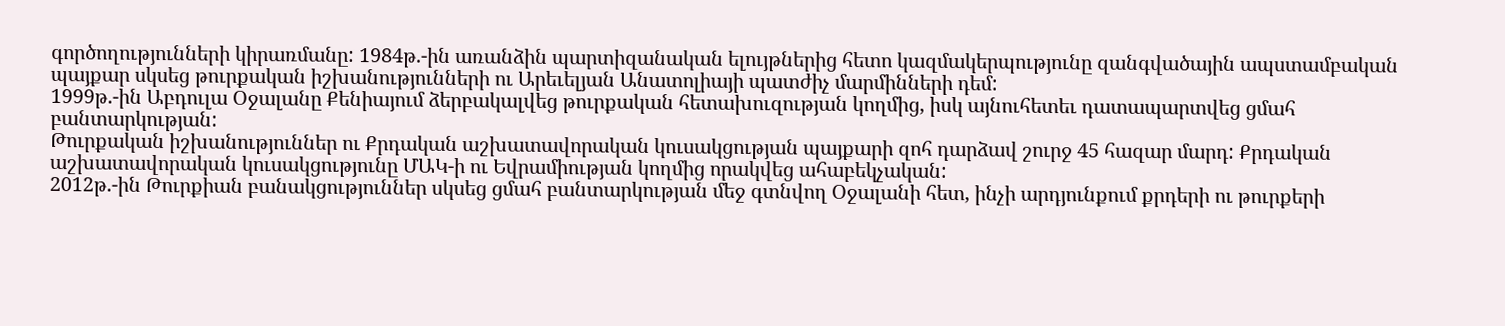գործողությունների կիրառմանը: 1984թ.-ին առանձին պարտիզանական ելույթներից հետո կազմակերպությունը զանգվածային ապստամբական պայքար սկսեց թուրքական իշխանությունների ու Արեւելյան Անատոլիայի պատժիչ մարմինների դեմ:
1999թ.-ին Աբդուլա Օջալանը Քենիայում ձերբակալվեց թուրքական հետախուզության կողմից, իսկ այնուհետեւ դատապարտվեց ցմահ բանտարկության:
Թուրքական իշխանություններ ու Քրդական աշխատավորական կուսակցության պայքարի զոհ դարձավ շուրջ 45 հազար մարդ: Քրդական աշխատավորական կուսակցությունը ՄԱԿ-ի ու Եվրամիության կողմից որակվեց ահաբեկչական:
2012թ.-ին Թուրքիան բանակցություններ սկսեց ցմահ բանտարկության մեջ գտնվող Օջալանի հետ, ինչի արդյունքում քրդերի ու թուրքերի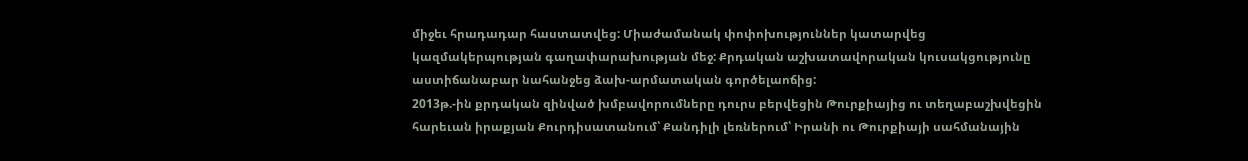միջեւ հրադադար հաստատվեց: Միաժամանակ փոփոխություններ կատարվեց կազմակերպության գաղափարախության մեջ: Քրդական աշխատավորական կուսակցությունը աստիճանաբար նահանջեց ձախ-արմատական գործելաոճից:
2013թ.-ին քրդական զինված խմբավորումները դուրս բերվեցին Թուրքիայից ու տեղաբաշխվեցին հարեւան իրաքյան Քուրդիսատանում՝ Քանդիլի լեռներում՝ Իրանի ու Թուրքիայի սահմանային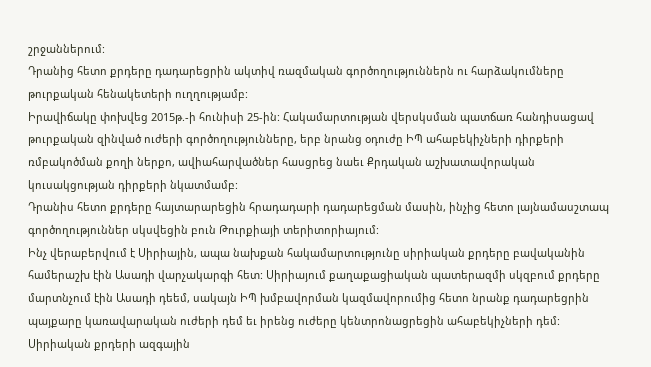շրջաններում:
Դրանից հետո քրդերը դադարեցրին ակտիվ ռազմական գործողություններն ու հարձակումները թուրքական հենակետերի ուղղությամբ:
Իրավիճակը փոխվեց 2015թ.-ի հունիսի 25-ին: Հակամարտության վերսկսման պատճառ հանդիսացավ թուրքական զինված ուժերի գործողությունները, երբ նրանց օդուժը ԻՊ ահաբեկիչների դիրքերի ռմբակոծման քողի ներքո, ավիահարվածներ հասցրեց նաեւ Քրդական աշխատավորական կուսակցության դիրքերի նկատմամբ:
Դրանիս հետո քրդերը հայտարարեցին հրադադարի դադարեցման մասին, ինչից հետո լայնամասշտապ գործողություններ սկսվեցին բուն Թուրքիայի տերիտորիայում:
Ինչ վերաբերվում է Սիրիային, ապա նախքան հակամարտությունը սիրիական քրդերը բավականին համերաշխ էին Ասադի վարչակարգի հետ: Սիրիայում քաղաքացիական պատերազմի սկզբում քրդերը մարտնչում էին Ասադի դեեմ, սակայն ԻՊ խմբավորման կազմավորումից հետո նրանք դադարեցրին պայքարը կառավարական ուժերի դեմ եւ իրենց ուժերը կենտրոնացրեցին ահաբեկիչների դեմ:
Սիրիական քրդերի ազգային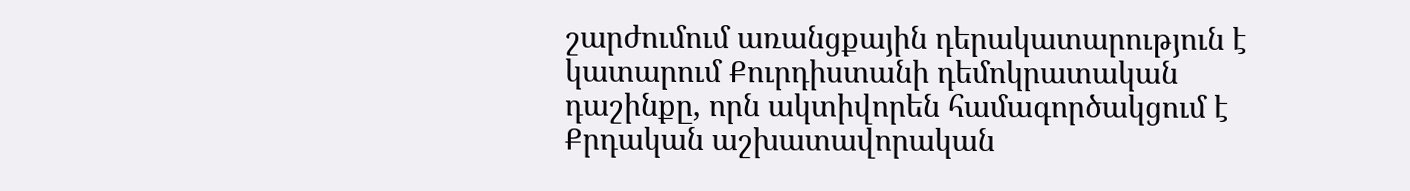շարժումում առանցքային դերակատարություն է կատարում Քուրդիստանի դեմոկրատական դաշինքը, որն ակտիվորեն համագործակցում է Քրդական աշխատավորական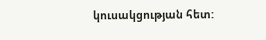կուսակցության հետ: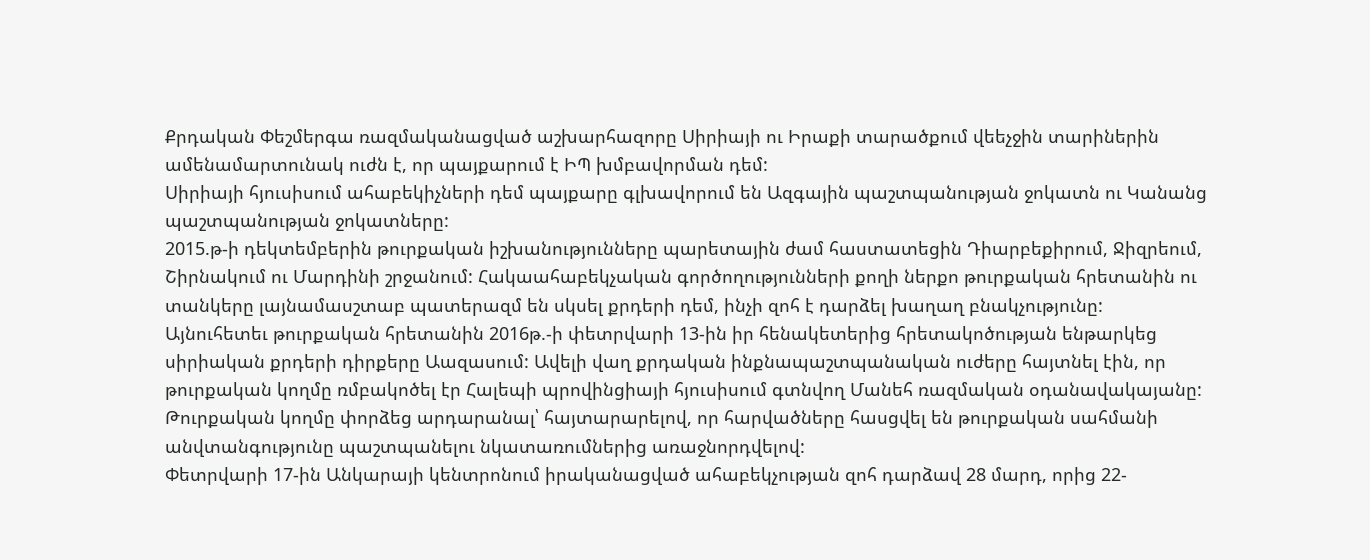Քրդական Փեշմերգա ռազմականացված աշխարհազորը Սիրիայի ու Իրաքի տարածքում վեեչջին տարիներին ամենամարտունակ ուժն է, որ պայքարում է ԻՊ խմբավորման դեմ:
Սիրիայի հյուսիսում ահաբեկիչների դեմ պայքարը գլխավորում են Ազգային պաշտպանության ջոկատն ու Կանանց պաշտպանության ջոկատները:
2015.թ-ի դեկտեմբերին թուրքական իշխանությունները պարետային ժամ հաստատեցին Դիարբեքիրում, Ջիզրեում, Շիրնակում ու Մարդինի շրջանում: Հակաահաբեկչական գործողությունների քողի ներքո թուրքական հրետանին ու տանկերը լայնամասշտաբ պատերազմ են սկսել քրդերի դեմ, ինչի զոհ է դարձել խաղաղ բնակչությունը:
Այնուհետեւ թուրքական հրետանին 2016թ.-ի փետրվարի 13-ին իր հենակետերից հրետակոծության ենթարկեց սիրիական քրդերի դիրքերը Աազասում: Ավելի վաղ քրդական ինքնապաշտպանական ուժերը հայտնել էին, որ թուրքական կողմը ռմբակոծել էր Հալեպի պրովինցիայի հյուսիսում գտնվող Մանեհ ռազմական օդանավակայանը: Թուրքական կողմը փորձեց արդարանալ՝ հայտարարելով, որ հարվածները հասցվել են թուրքական սահմանի անվտանգությունը պաշտպանելու նկատառումներից առաջնորդվելով:
Փետրվարի 17-ին Անկարայի կենտրոնում իրականացված ահաբեկչության զոհ դարձավ 28 մարդ, որից 22-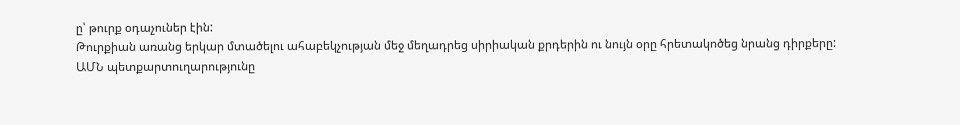ը՝ թուրք օդաչուներ էին:
Թուրքիան առանց երկար մտածելու ահաբեկչության մեջ մեղադրեց սիրիական քրդերին ու նույն օրը հրետակոծեց նրանց դիրքերը:
ԱՄՆ պետքարտուղարությունը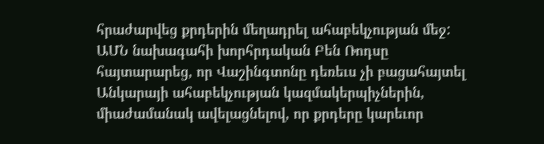հրաժարվեց քրդերին մեղադրել ահաբեկչության մեջ: ԱՄՆ նախագահի խորհրդական Բեն Ռոդսը հայտարարեց, որ Վաշինգտոնը դեռեւս չի բացահայտել Անկարայի ահաբեկչության կազմակերպիչներին, միաժամանակ ավելացնելով, որ քրդերը կարեւոր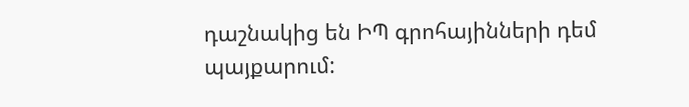դաշնակից են ԻՊ գրոհայինների դեմ պայքարում: